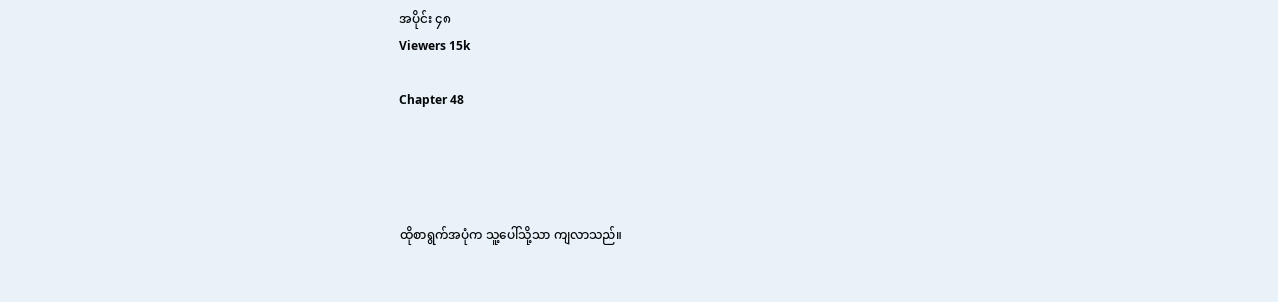အပိုင်း ၄၈
Viewers 15k

Chapter 48




ထိုစာရွက်အပုံက သူ့ပေါ်သို့သာ ကျလာသည်။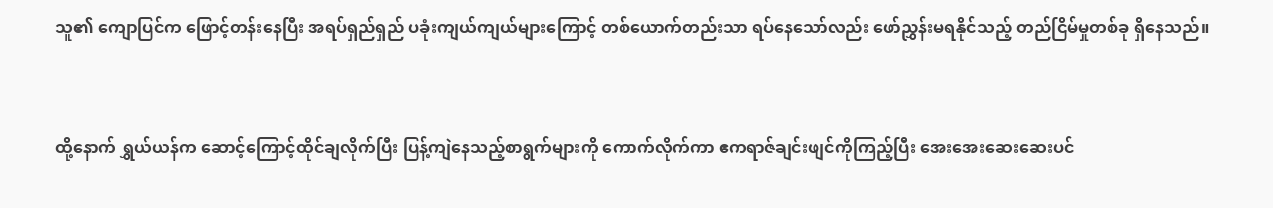သူ၏ ကျောပြင်က ဖြောင့်တန်းနေပြီး အရပ်ရှည်ရှည် ပခုံးကျယ်ကျယ်များကြောင့် တစ်ယောက်တည်းသာ ‌ရပ်နေသော်လည်း ဖော်ညွှန်းမရနိုင်သည့် တည်ငြိမ်မှုတစ်ခု ရှိနေသည်။



ထို့နောက် ရွှယ်ယန်က ဆောင့်ကြောင့်ထိုင်ချလိုက်ပြီး ပြန့်ကျဲနေသည့်စာရွက်များကို ကောက်လိုက်ကာ ဧကရာဇ်ချင်းဖျင်ကိုကြည့်ပြီး အေးအေးဆေးဆေးပင်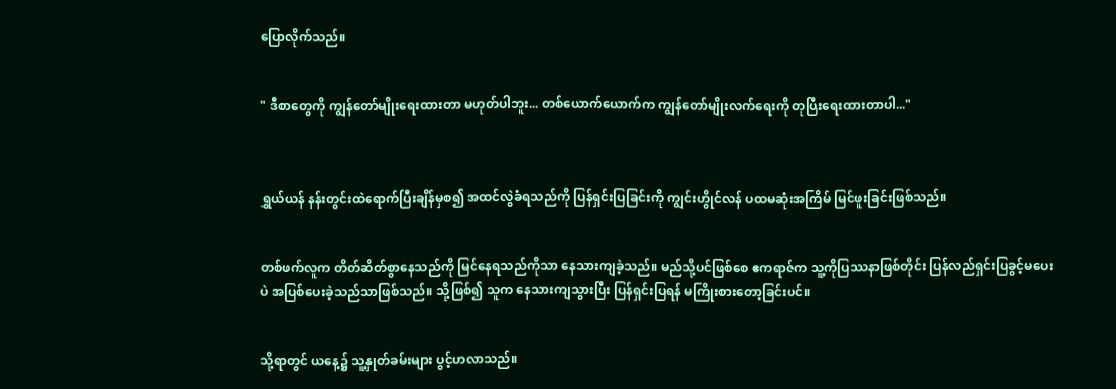ပြောလိုက်သည်။


" ဒီစာတွေကို ကျွန်တော်မျိုးရေးထားတာ မဟုတ်ပါဘူး... တစ်ယောက်ယောက်က ကျွန်တော်မျိုးလက်ရေးကို တုပြီးရေးထားတာပါ..."



ရွှယ်ယန် နန်းတွင်းထဲရောက်ပြီးချိန်မှစ၍ အထင်လွဲခံရသည်ကို ပြန်ရှင်းပြခြင်းကို ကျွင်းဟွိုင်လန် ပထမဆုံးအကြိမ် မြင်ဖူးခြင်းဖြစ်သည်။


တစ်ဖက်လူက တိတ်ဆိတ်စွာနေသည်ကို မြင်နေရသည်ကိုသာ နေသားကျခဲ့သည်။ မည်သို့ပင်ဖြစ်စေ ဧကရာဇ်က သူ့ကိုပြဿနာဖြစ်တိုင်း ပြန်လည်ရှင်းပြခွင့်မ‌ပေးပဲ အပြစ်ပေးခဲ့သည်သာဖြစ်သည်။ သို့ဖြစ်၍ သူက နေသားကျသွားပြီး ပြန်ရှင်းပြရန် မကြိုးစားတော့ခြင်းပင်။


သို့ရာတွင် ယနေ့၌ သူ့နှုတ်ခမ်းများ ပွင့်ဟလာသည်။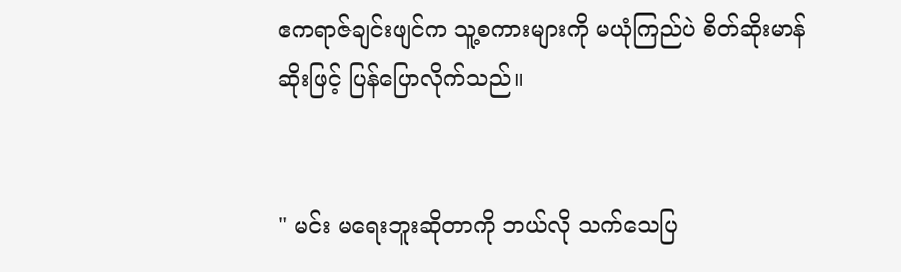ဧကရာဇ်ချင်းဖျင်က သူ့စကားများကို မယုံကြည်ပဲ စိတ်ဆိုးမာန်ဆိုးဖြင့် ပြန်ပြောလိုက်သည်။


" မင်း မရေးဘူးဆိုတာကို ဘယ်လို သက်သေပြ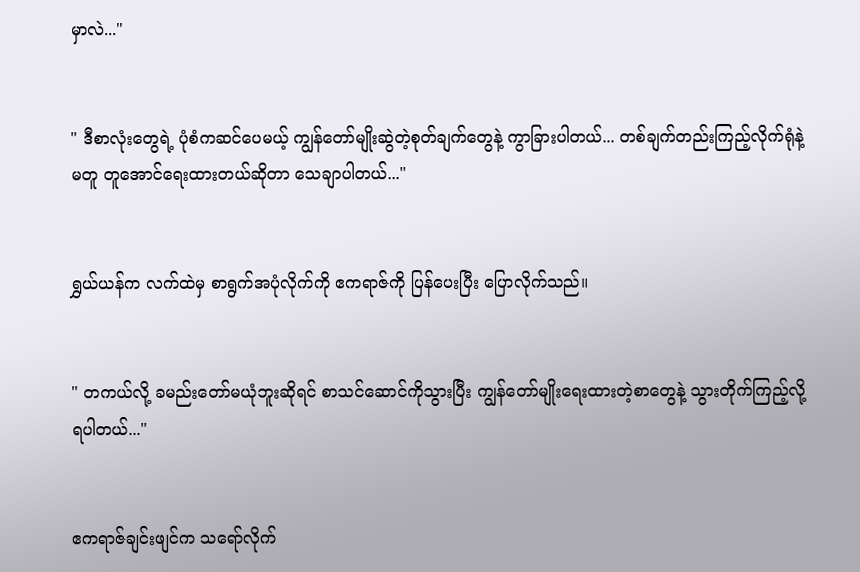မှာလဲ..."


" ဒီစာလုံးတွေရဲ့ ပုံစံကဆင်ပေမယ့် ကျွန်တော်မျိုးဆွဲတဲ့စုတ်ချက်တွေနဲ့ ကွာခြားပါတယ်... တစ်ချက်တည်းကြည့်လိုက်ရုံနဲ့ မတူ တူအောင်ရေးထားတယ်ဆိုတာ သေချာပါတယ်..."


ရွှယ်ယန်က လက်ထဲမှ စာရွက်အပုံလိုက်ကို ဧကရာဇ်ကို ပြန်ပေးပြီး ပြောလိုက်သည်။


" တကယ်လို့ ခမည်းတော်မယုံဘူးဆိုရင် စာသင်ဆောင်ကိုသွားပြီး ကျွန်တော်မျိုးရေးထားတဲ့စာတွေနဲ့ သွားတိုက်ကြည့်လို့ရပါတယ်..."


ဧကရာဇ်ချင်းဖျင်က သရော်လိုက်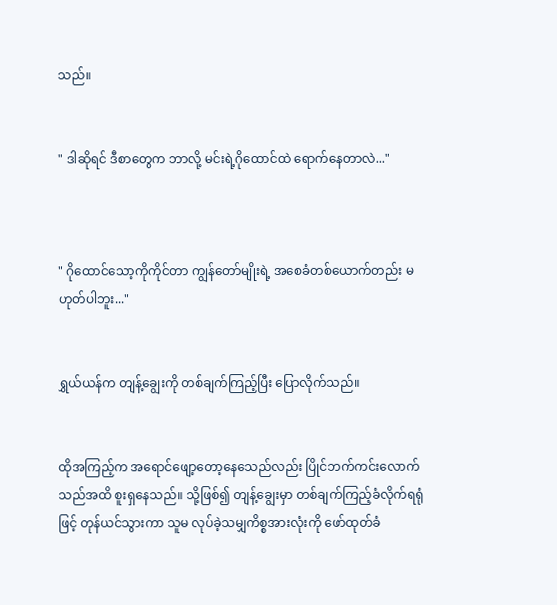သည်။


" ဒါဆိုရင် ဒီစာတွေက ဘာလို့ မင်းရဲ့ဂိုထောင်ထဲ ရောက်နေတာလဲ..."



" ဂိုထောင်သော့ကိုကိုင်တာ ကျွန်တော်မျိုးရဲ့ အစေခံတစ်ယောက်တည်း မဟုတ်ပါဘူး..."


ရွှယ်ယန်က တျန့်ချွေးကို တစ်ချက်ကြည့်ပြီး ပြောလိုက်သည်။


ထိုအကြည့်က အရောင်ဖျော့တော့နေသေည်လည်း ပြိုင်ဘက်ကင်းလောက်သည်အထိ စူးရှနေသည်။ သို့ဖြစ်၍ တျန့်ချွေးမှာ တစ်ချက်ကြည့်ခံလိုက်ရရုံဖြင့် တုန်ယင်သွားကာ သူမ လုပ်ခဲ့သမျှကိစ္စအားလုံးကို ဖော်ထုတ်ခံ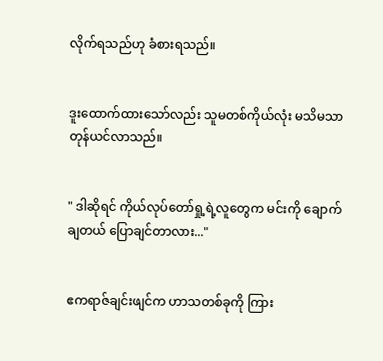လိုက်ရသည်ဟု ခံစားရသည်။


ဒူးထောက်ထားသော်လည်း သူမတစ်ကိုယ်လုံး မသိမသာ တုန်ယင်လာသည်။


" ဒါဆိုရင် ကိုယ်လုပ်တော်ရှု့ရဲ့လူတွေက မင်းကို ချောက်ချတယ် ပြောချင်တာလား..."


ဧကရာဇ်ချင်းဖျင်က ဟာသတစ်ခုကို ကြား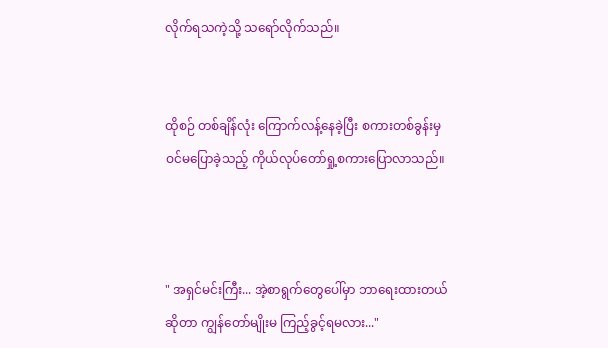လိုက်ရသကဲ့သို့ သရော်လိုက်သည်။


ထိုစဉ် တစ်ချိန်လုံး ကြောက်လန့်နေခဲ့ပြီး စကားတစ်ခွန်းမှ ဝင်မပြောခဲ့သည့် ကိုယ်လုပ်တော်ရှု့စကားပြောလာသည်။



" အရှင်မင်းကြီး... အဲ့စာရွက်တွေပေါ်မှာ ဘာရေးထားတယ်ဆိုတာ ကျွန်တော်မျိုးမ ကြည့်ခွင့်ရမလား..."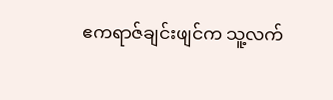ဧကရာဇ်ချင်းဖျင်က သူ့လက်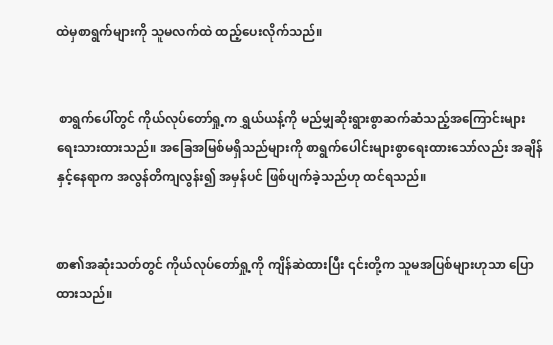ထဲမှစာရွက်များကို သူမလက်ထဲ ထည့်ပေးလိုက်သည်။


 စာရွက်ပေါ်တွင် ကိုယ်လုပ်တော်ရှု့က ရွှယ်ယန့်ကို မည်မျှဆိုးရွားစွာဆက်ဆံသည့်အကြောင်းများ ရေးသားထားသည်။ အခြေအမြစ်မရှိသည်များကို စာရွက်ပေါင်းများစွာရေးထားသော်လည်း အချိန်နှင့်နေရာက အလွန်တိကျလွန်း၍ အမှန်ပင် ဖြစ်ပျက်ခဲ့သည်ဟု ထင်ရသည်။


စာ၏အဆုံးသတ်တွင် ကိုယ်လုပ်တော်ရှု့ကို ကျိန်ဆဲထားပြီး ၎င်းတို့က သူမအပြစ်များဟုသာ ပြောထားသည်။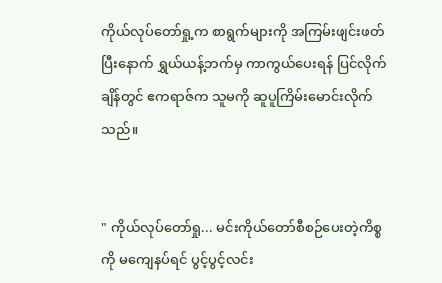ကိုယ်လုပ်တော်ရှု့က စာရွက်များကို အကြမ်းဖျင်းဖတ်ပြီးနောက် ရွှယ်ယန့်ဘက်မှ ကာကွယ်ပေးရန် ပြင်လိုက်ချိန်တွင် ဧကရာဇ်က သူမကို ဆူပူကြိမ်းမောင်းလိုက်သည်။


" ကိုယ်လုပ်တော်ရှု... မင်းကိုယ်တော်စီစဉ်ပေးတဲ့ကိစ္စကို မကျေနပ်ရင် ပွင့်ပွင့်လင်း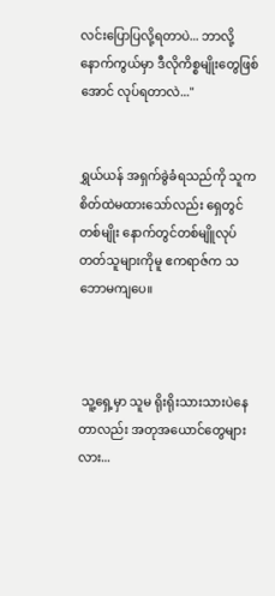လင်းပြောပြလို့ရတာပဲ... ဘာလို့ နောက်ကွယ်မှာ ဒီလိုကိစ္စမျိုးတွေဖြစ်အောင် လုပ်ရတာလဲ..."


ရွှယ်ယန် အရှက်ခွဲခံရသည်ကို သူက စိတ်ထဲမထားသော်လည်း ရှေတွင်တစ်မျိုး နောက်တွင်တစ်မျိူလုပ်တတ်သူများကိုမူ ဧကရာဇ်က သဘောမကျပေ။



 သူ့ရှေ့မှာ သူမ ရိုးရိုးသားသားပဲနေတာလည်း အတုအယောင်တွေများလား...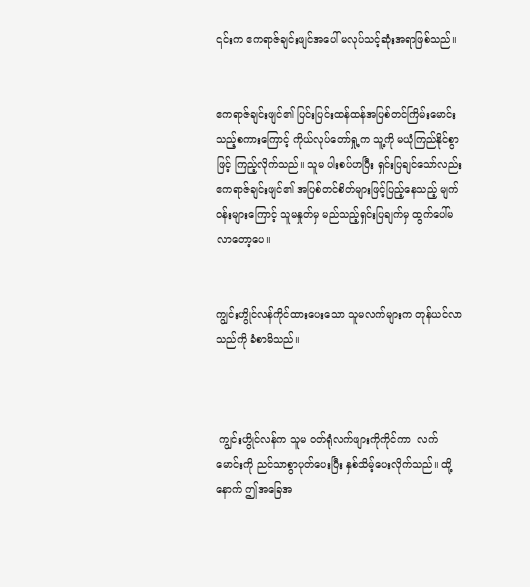၎င်းက ဧကရာဇ်ချင်းဖျင်အပေါ် မလုပ်သင့်ဆုံးအရာဖြစ်သည်။


ဧကရာဇ်ချင်းဖျင်၏ ပြင်းပြင်းထန်ထန်အပြစ်တင်ကြိမ်းမောင်းသည့်စကားကြောင့် ကိုယ်လုပ်တော်ရှု့က သူ့ကို မယုံကြည်နိုင်စွာဖြင့် ကြည့်လိုက်သည်။ သူမ ပါးစပ်ဟပြီး ရှင်းပြချင်သော်လည်း ဧကရာဇ်ချင်းဖျင်၏ အပြစ်တင်စိတ်များဖြင့်ပြည့်နေသည့် မျက်ဝန်းများကြောင့် သူမနှုတ်မှ မည်သည့်ရှင်းပြချက်မှ ထွက်ပေါ်မလာတော့ပေ။


ကျွင်းဟွိုင်လန်ကိုင်ထားပေးသော သူမလက်များက တုန်ယင်လာသည်ကို ခံစာမိသည်။



 ကျွင်းဟွိုင်လန်က သူမ ဝတ်ရုံလက်ဖျားကိုကိုင်ကာ  လက်မောင်းကို ညင်သာစွာပုတ်ပေးပြီး နှစ်သိမ့်ပေးလိုက်သည်။ ထို့နောက် ဤအခြေအ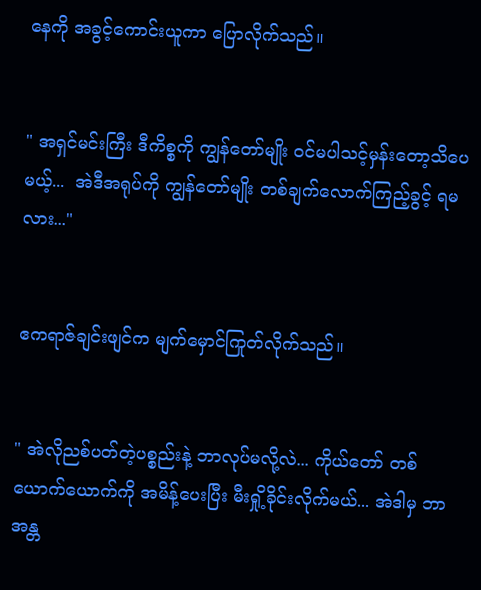နေကို အခွင့်ကောင်းယူကာ ပြောလိုက်သည်။


" အရှင်မင်းကြီး ‌ဒီကိစ္စကို ကျွန်တော်မျိုး ဝင်မပါသင့်မှန်းတော့သိပေမယ့်...  အဲဒီအရုပ်ကို ကျွန်တော်မျိုး တစ်ချက်လောက်ကြည့်ခွင့် ရမလား..."


ဧကရာဇ်ချင်းဖျင်က မျက်မှောင်ကြုတ်လိုက်သည်။


" အဲလိုညစ်ပတ်တဲ့ပစ္စည်းနဲ့ ဘာလုပ်မလို့လဲ... ကိုယ်တော် တစ်ယောက်ယောက်ကို အမိန့်ပေးပြီး မီးရှို့ခိုင်းလိုက်မယ်... အဲဒါမှ ဘာအန္တ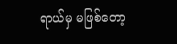ရာယ်မှ မဖြစ်တော့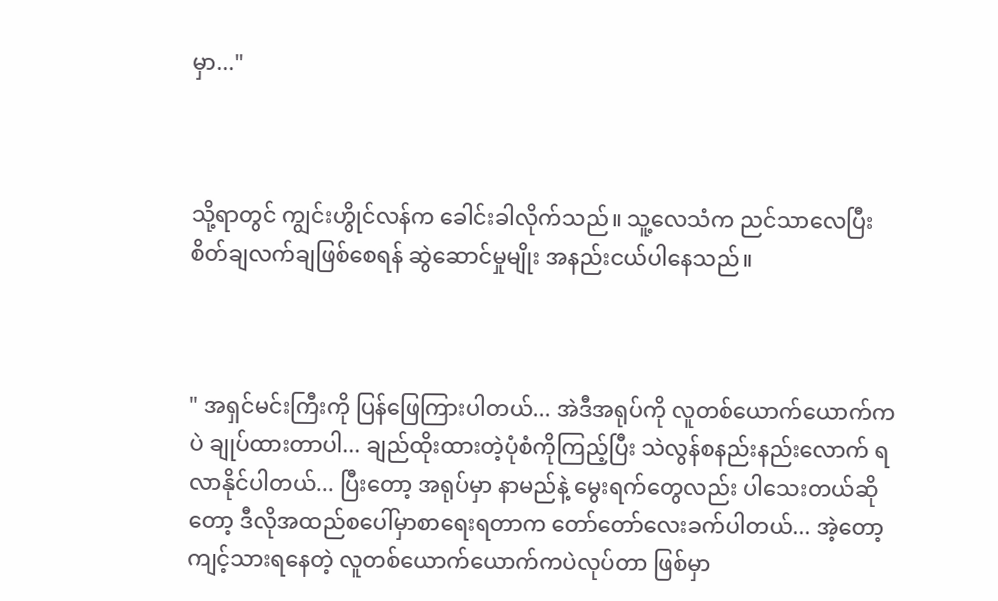မှာ..."



သို့ရာတွင် ကျွင်းဟွိုင်လန်က ခေါင်းခါလိုက်သည်။ သူ့လေသံက ညင်သာလေပြီး စိတ်ချလက်ချဖြစ်စေရန် ဆွဲဆောင်မှုမျိုး အနည်းငယ်ပါနေသည်။



" အရှင်မင်းကြီးကို ပြန်ဖြေကြားပါတယ်... အဲဒီအရုပ်ကို လူတစ်ယောက်ယောက်ကပဲ ချုပ်ထားတာပါ... ချည်ထိုးထားတဲ့ပုံစံကိုကြည့်ပြီး သဲလွန်စနည်းနည်းလောက် ရလာနိုင်ပါတယ်... ပြီးတော့ အရုပ်မှာ နာမည်နဲ့ မွေးရက်တွေလည်း ပါသေးတယ်ဆိုတော့ ဒီလိုအထည်စပေါ်မှာစာရေးရတာက တော်တော်လေးခက်ပါတယ်... အဲ့တော့ ကျင့်သားရနေတဲ့ လူတစ်ယောက်ယောက်ကပဲလုပ်တာ ဖြစ်မှာ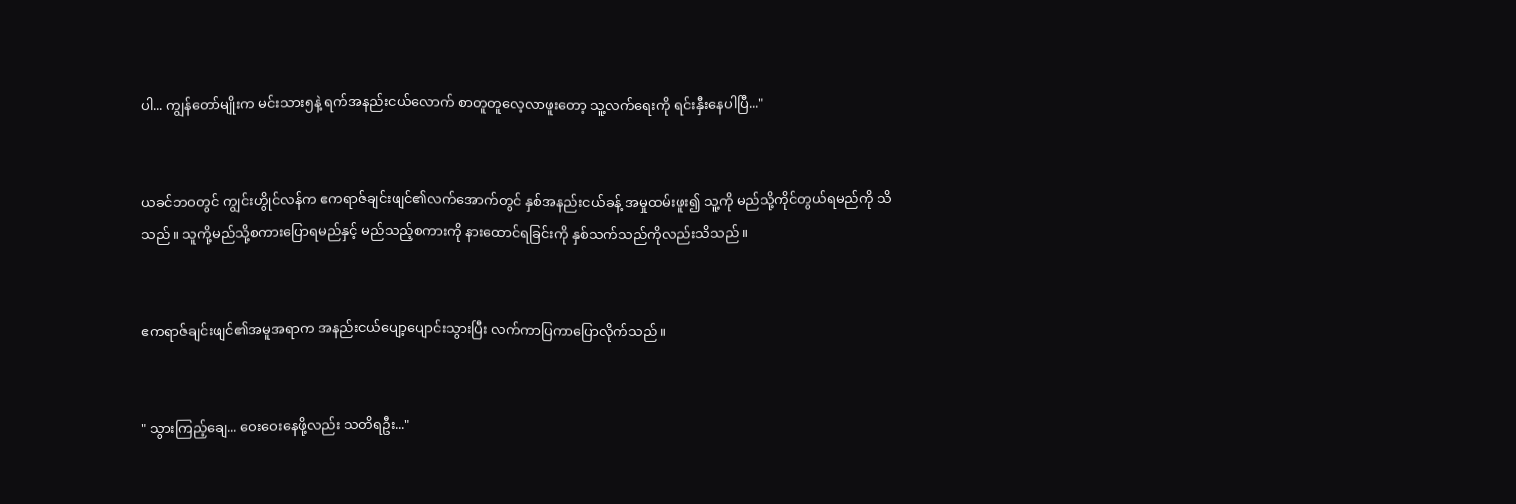ပါ... ကျွန်တော်မျိုးက မင်းသား၅နဲ့ ရက်အနည်းငယ်လောက် စာတူတူလေ့လာဖူးတော့ သူ့လက်ရေးကို ရင်းနှီးနေပါပြီ..."


ယခင်ဘဝတွင် ကျွင်းဟွိုင်လန်က ဧကရာဇ်ချင်းဖျင်၏လက်အောက်တွင် နှစ်အနည်းငယ်ခန့် အမှုထမ်းဖူး၍ သူ့ကို မည်သို့ကိုင်တွယ်ရမည်ကို သိသည်။ သူကို့မည်သို့စကားပြောရမည်နှင့် မည်သည့်စကားကို နားထောင်ရခြင်းကို နှစ်သက်သည်ကိုလည်းသိသည်။


ဧကရာဇ်ချင်းဖျင်၏အမူအရာက အနည်းငယ်ပျော့ပျောင်းသွားပြီး လက်ကာပြကာပြောလိုက်သည်။


" သွားကြည့်ချေ... ဝေးဝေးနေဖို့လည်း သတိရ‌ဦး..."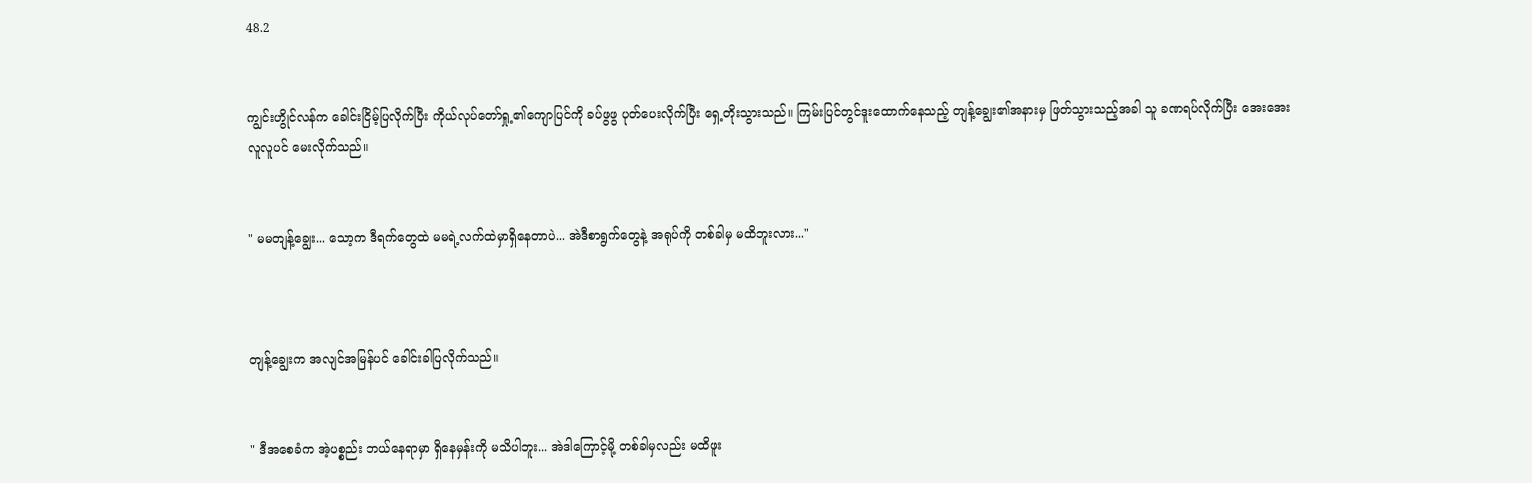48.2


ကျွင်းဟွိုင်လန်က ခေါင်းငြိမ့်ပြလိုက်ပြီး ကိုယ်လုပ်တော်ရှု့၏ကျောပြင်ကို ခပ်ဖွဖွ ပုတ်ပေးလိုက်ပြီး ရှေ့တိုးသွားသည်။ ကြမ်းပြင်တွင်ဒူးထောက်နေသည့် တျန့်ချွေး၏အနားမှ ဖြတ်သွားသည့်အခါ သူ ခဏရပ်လိုက်ပြီး အေးအေးလူလူပင် မေးလိုက်သည်။


" မမတျန့်ချွေး... သော့က ဒီရက်တွေထဲ မမရဲ့လက်ထဲမှာရှိနေတာပဲ... အဲဒီစာရွက်တွေနဲ့ အရုပ်ကို တစ်ခါမှ မထိဘူးလား..."



တျန့်ချွေးက အလျင်အမြန်ပင် ခေါင်းခါပြလိုက်သည်။


" ဒီအစေခံက အဲ့ပစ္စည်း ဘယ်နေရာမှာ ရှိနေမှန်းကို မသိပါဘူး... အဲဒါကြောင့်မို့ တစ်ခါမှလည်း မထိဖူး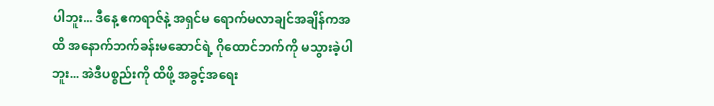ပါဘူး... ဒီနေ့ ဧကရာဇ်နဲ့ အရှင်မ ရောက်မလာချင်အချိန်ကအထိ အနောက်ဘက်ခန်းမဆောင်ရဲ့ ဂိုထောင်ဘက်ကို မသွားခဲ့ပါဘူး... အဲဒီပစ္စည်းကို ထိဖို့ အခွင့်အရေး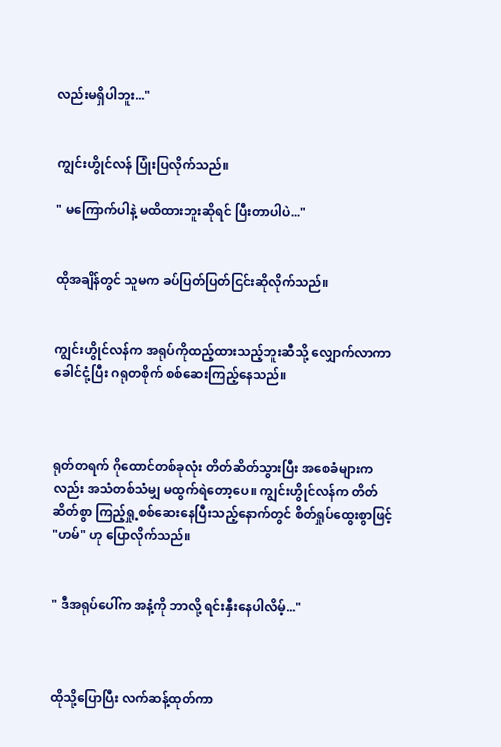လည်းမရှိပါဘူး..."


ကျွင်းဟွိုင်လန် ပြုံးပြလိုက်သည်။

" မကြောက်ပါနဲ့ မထိထားဘူးဆိုရင် ပြီးတာပါပဲ..."


ထိုအချိန်တွင် သူမက ခပ်ပြတ်ပြတ်ငြင်းဆိုလိုက်သည်။


ကျွင်းဟွိုင်လန်က အရုပ်ကိုထည့်ထားသည့်ဘူးဆီသို့ လျှောက်လာကာ ခေါင်ငုံ့ပြီး ဂရုတစိုက် စစ်ဆေးကြည့်နေသည်။



ရုတ်တရက် ဂိုထောင်တစ်ခုလုံး တိတ်ဆိတ်သွားပြီး အစေခံများကလည်း အသံတစ်သံမျှ မထွက်ရဲတော့ပေ။ ကျွင်းဟွိုင်လန်က တိတ်ဆိတ်စွာ ကြည့်ရှု့စစ်ဆေးနေပြီးသည့်နောက်တွင် စိတ်ရှုပ်ထွေးစွာဖြင့် "ဟမ်" ဟု ပြောလိုက်သည်။


" ဒီအရုပ်ပေါ်က အနံ့ကို ဘာလို့ ရင်းနှီးနေပါလိမ့်..."



ထိုသို့ပြောပြီး လက်ဆန့်ထုတ်ကာ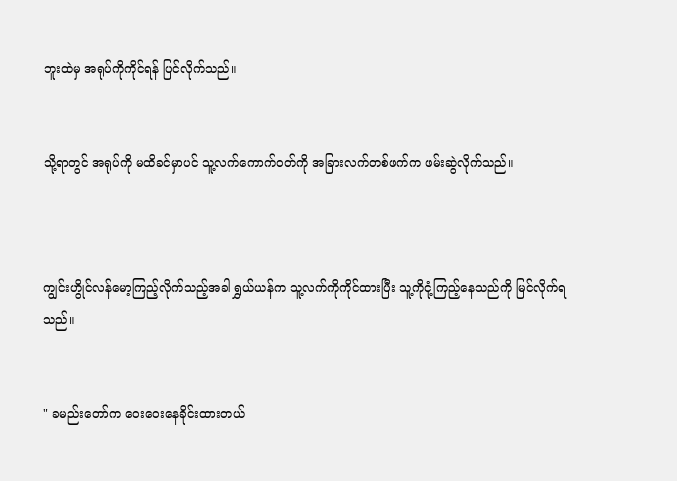ဘူးထဲမှ အရုပ်ကိုကိုင်ရန် ပြင်လိုက်သည်။


သို့ရာတွင် အရုပ်ကို မထိခင်မှာပင် သူ့လက်ကောက်ဝတ်ကို အခြားလက်တစ်ဖက်က ဖမ်းဆွဲလိုက်သည်။



ကျွင်းဟွိုင်လန်မော့ကြည့်လိုက်သည့်အခါ ရွှယ်ယန်က သူ့လက်ကိုကိုင်ထားပြီး သူ့ကိုငုံ့ကြည့်နေသည်ကို မြင်လိုက်ရသည်။


" ခမည်းတော်က ဝေးဝေးနေခိုင်းထားတယ်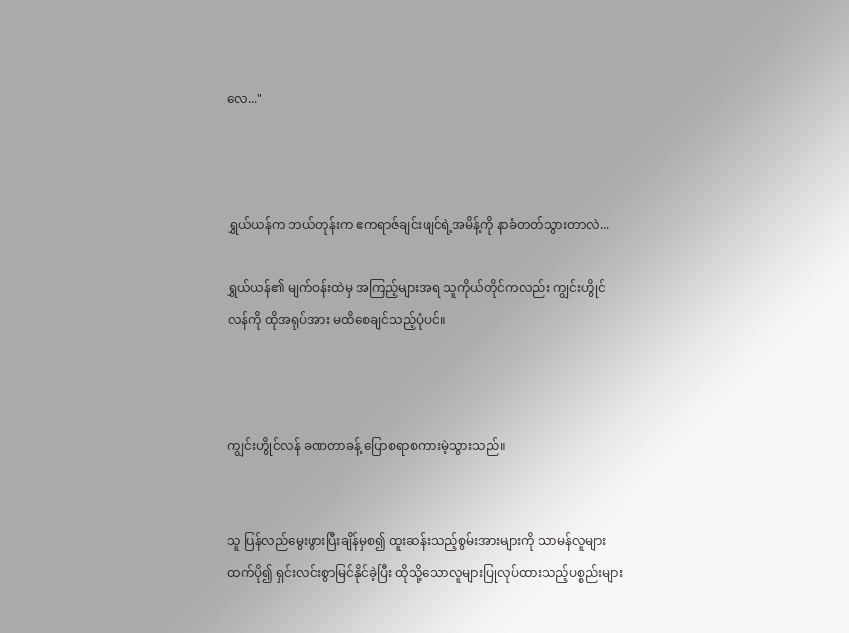လေ..."



ရွှယ်ယန်က ဘယ်တုန်းက ဧကရာဇ်ချင်းဖျင်ရဲ့အမိန့်ကို နာခံတတ်သွားတာလဲ...

ရွှယ်ယန်၏ မျက်ဝန်းထဲမှ အကြည့်များအရ သူကိုယ်တိုင်ကလည်း ကျွင်းဟွိုင်လန်ကို ထိုအရုပ်အား မထိစေချင်သည့်ပုံပင်။



ကျွင်းဟွိုင်လန် ခဏတာခန့် ပြောစရာစကားမဲ့သွားသည်။


သူ ပြန်လည်မွေးဖွားပြီးချိန်မှစ၍ ထူးဆန်းသည့်စွမ်းအားများကို သာမန်လူများထက်ပို၍ ရှင်းလင်းစွာမြင်နိုင်ခဲ့ပြီး ထိုသို့သောလူများပြုလုပ်ထားသည့်ပစ္စည်းများ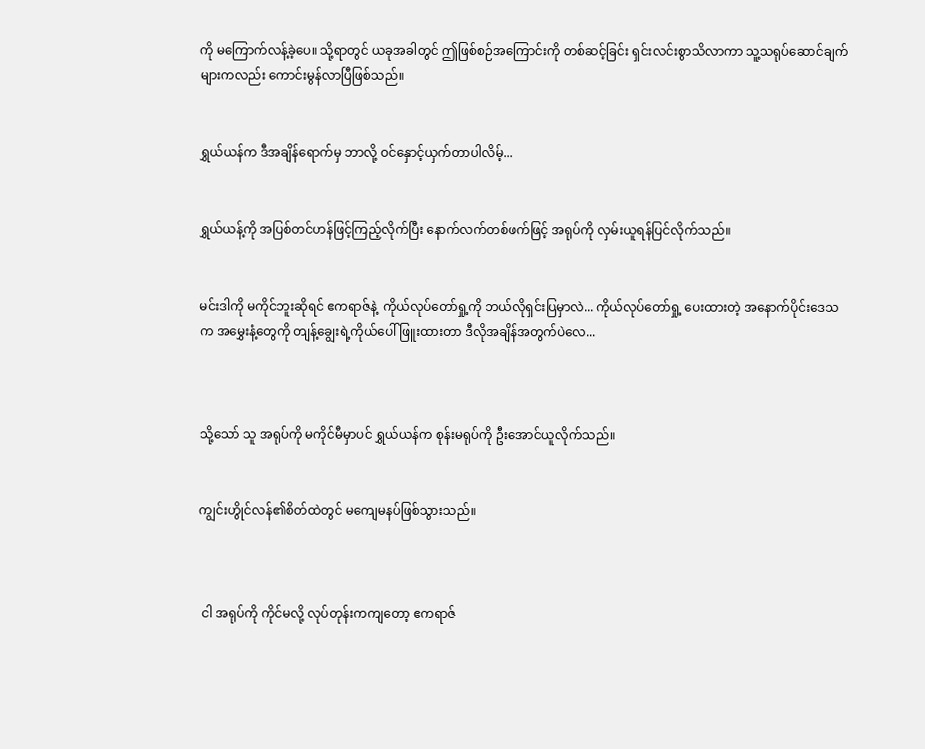ကို မကြောက်လန့်ခဲ့ပေ။ သို့ရာတွင် ယခုအခါတွင် ဤဖြစ်စဉ်အကြောင်းကို တစ်ဆင့်ခြင်း ရှင်းလင်းစွာသိလာကာ သူ့သရုပ်ဆောင်ချက်များကလည်း ကောင်းမွန်‌လာပြီဖြစ်သည်။


ရွှယ်ယန်က ဒီအချိန်ရောက်မှ ဘာလို့ ဝင်နှောင့်ယှက်တာပါလိမ့်...


ရွှယ်ယန့်ကို အပြစ်တင်ဟန်ဖြင့်ကြည့်လိုက်ပြီး နောက်လက်တစ်ဖက်ဖြင့် အရုပ်ကို လှမ်းယူရန်ပြင်လိုက်သည်။


မင်းဒါကို မကိုင်ဘူးဆိုရင် ဧကရာဇ်နဲ့  ကိုယ်လုပ်တော်ရှု့ကို ဘယ်လိုရှင်းပြမှာလဲ... ကိုယ်လုပ်တော်ရှု့ ပေးထားတဲ့ အနောက်ပိုင်းဒေသက အမွှေးနံ့တွေကို တျန့်ချွေးရဲ့ကိုယ်ပေါ်ဖြူးထားတာ ဒီလိုအချိန်အတွက်ပဲလေ...



သို့သော် သူ အရုပ်ကို မကိုင်မီမှာပင် ရွှယ်ယန်က စုန်းမရုပ်ကို ဦးအောင်ယူလိုက်သည်။


ကျွင်းဟွိုင်လန်၏စိတ်ထဲတွင် မကျေမနပ်ဖြစ်သွားသည်။



 ငါ အရုပ်ကို ကိုင်မလို့ လုပ်တုန်းကကျတော့ ဧကရာဇ်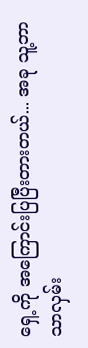ရှေ့ကို အကြောင်းပြပြီးတားတယ်... အခု သူ့ဘာသာလှမ်း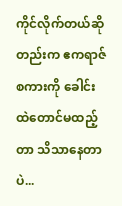ကိုင်လိုက်တယ်ဆိုတည်းက ဧကရာဇ်စကားကို ခေါင်းထဲတောင်မထည့်တာ သိသာနေတာပဲ...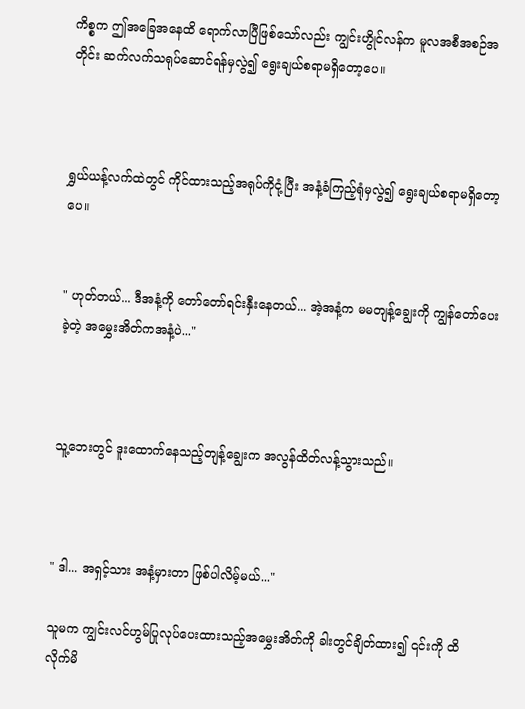ကိစ္စက ဤ‌အခြေအနေထိ ရောက်လာပြီဖြစ်သော်လည်း ကျွင်းဟွိုင်လန်က မူလအစီအစဉ်အတိုင်း ဆက်လက်သရုပ်ဆောင်ရန်မှလွဲ၍ ရွေးချယ်စရာမရှိတော့ပေ။



ရွှယ်ယန့်လက်ထဲတွင် ကိုင်ထားသည့်အရုပ်ကိုငုံ့ပြီး အနံ့ခံကြည့်ရုံမှလွဲ၍ ရွေးချယ်စရာမရှိတော့ပေ။


" ဟုတ်တယ်... ဒီအနံ့ကို တော်တော်ရင်းနှီးနေတယ်... အဲ့အနံ့က မမတျန့်ချွေးကို ကျွန်တော်ပေးခဲ့တဲ့ အမွှေးအိတ်ကအနံ့ပဲ..."



သူ့ဘေးတွင် ဒူးထောက်နေသည့်တျန့်ချွေးက အလွန်ထိတ်လန့်သွားသည်။



" ဒါ... အရှင့်သား အနံ့မှားတာ ဖြစ်ပါလိမ့်မယ်..."

သူမက ကျွင်းလင်ဟွမ်ပြုလုပ်ပေးထားသည့်အမွှေးအိတ်ကို ခါးတွင်ချိတ်ထား၍ ၎င်းကို ထိလိုက်မိ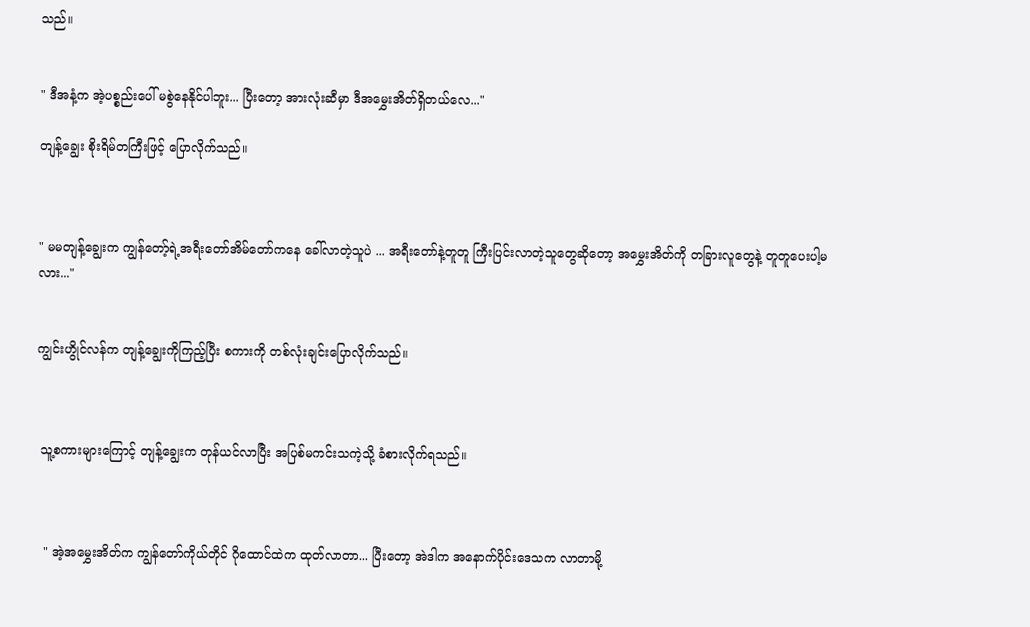သည်။


" ဒီအနံ့က အဲ့ပစ္စည်းပေါ် မစွဲနေနိုင်ပါဘူး... ပြီးတော့ အားလုံးဆီမှာ ဒီအမွှေးအိတ်ရှိတယ်လေ..."

တျန့်ချွေး စိုးရိမ်တကြီးဖြင့် ပြောလိုက်သည်။



" မမတျန့်ချွေးက ကျွန်တော့်ရဲ့အရီးတော်အိမ်တော်ကနေ ခေါ်လာတဲ့သူပဲ ... အရီးတော်နဲ့တူတူ ကြီးပြင်းလာတဲ့သူတွေဆိုတော့ အမွှေးအိတ်ကို တခြားလူတွေနဲ့ တူတူပေးပါ့မလား..."


ကျွင်းဟွိုင်လန်က တျန့်ချွေးကိုကြည့်ပြီး စကားကို တစ်လုံးချင်းပြောလိုက်သည်။



 သူ့စကားများကြောင့် တျန့်ချွေးက တုန်ယင်လာပြီး အပြစ်မကင်းသကဲ့သို့ ခံစားလိုက်ရသည်။



  " အဲ့အမွှေးအိတ်က ကျွန်တော်ကိုယ်တိုင် ဂိုထောင်ထဲက ထုတ်လာတာ... ပြီးတော့ အဲဒါက အနောက်ပိုင်းဒေသက လာတာမို့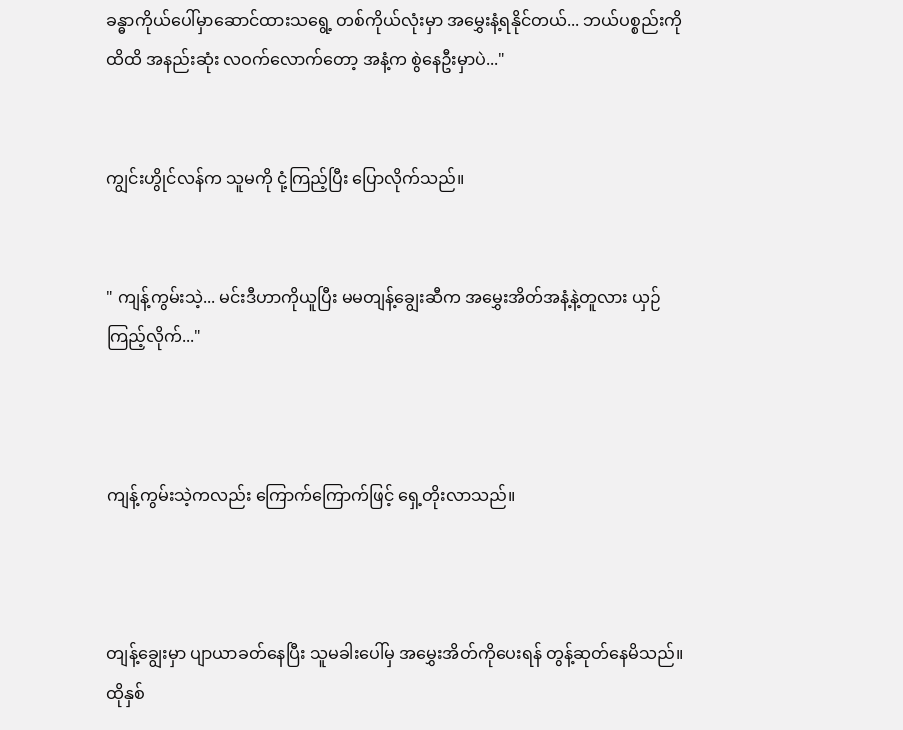ခန္ဓာကိုယ်ပေါ်မှာဆောင်ထားသရွေ့ တစ်ကိုယ်လုံးမှာ အမွှေးနံ့ရနိုင်တယ်... ဘယ်ပစ္စည်းကိုထိထိ အနည်းဆုံး လဝက်လောက်တော့ အနံ့က စွဲနေဦးမှာပဲ..."


ကျွင်းဟွိုင်လန်က သူမကို ငုံ့ကြည့်ပြီး ပြောလိုက်သည်။


" ကျန့်ကွမ်းသဲ့... မင်းဒီဟာကိုယူပြီး မမတျန့်ချွေးဆီက အမွှေးအိတ်အနံ့နဲ့တူလား ယှဉ်ကြည့်လိုက်..."



ကျန့်ကွမ်းသဲ့ကလည်း ကြောက်ကြောက်ဖြင့် ရှေ့တိုးလာသည်။



တျန့်ချွေးမှာ ပျာယာခတ်နေပြီး သူမခါးပေါ်မှ အမွှေးအိတ်ကိုပေးရန် တွန့်ဆုတ်နေမိသည်။ ထိုနှစ်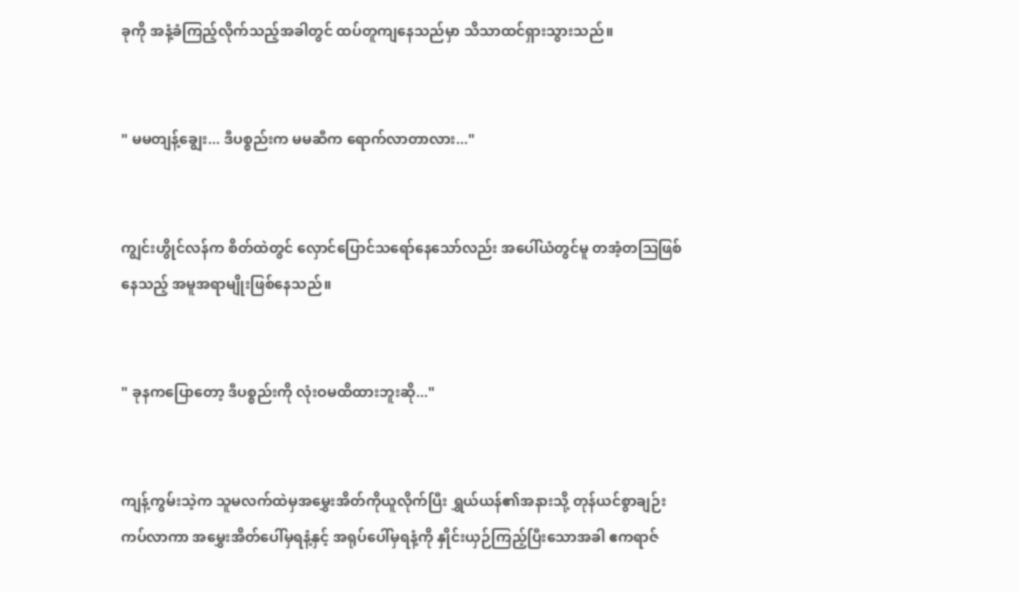ခုကို အနံ့ခံကြည့်လိုက်သည့်အခါတွင် ထပ်တူကျနေသည်မှာ သိသာထင်ရှားသွားသည်။


" မမတျန့်ချွေး... ဒီပစ္စည်းက မမဆီက ရောက်လာတာလား..."


ကျွင်းဟွိုင်လန်က စိတ်ထဲတွင် လှောင်ပြောင်သရော်နေသော်လည်း အပေါ်ယံတွင်မူ တအံ့တဩဖြစ်နေသည့် အမူအရာမျိုးဖြစ်နေသည်။


" ခုနကပြောတော့ ဒီပစ္စည်းကို လုံးဝမထိထားဘူးဆို..."


ကျန့်ကွမ်းသဲ့က သူမလက်ထဲမှအမွှေးအိတ်ကိုယူလိုက်ပြီး ရွှယ်ယန်၏အနားသို့ တုန်ယင်စွာချဉ်းကပ်လာကာ အမွှေးအိတ်ပေါ်မှရနံ့နှင့် အရုပ်ပေါ်မှရနံ့ကို နှိုင်းယှဉ်ကြည့်ပြီးသောအခါ ဧကရာဇ်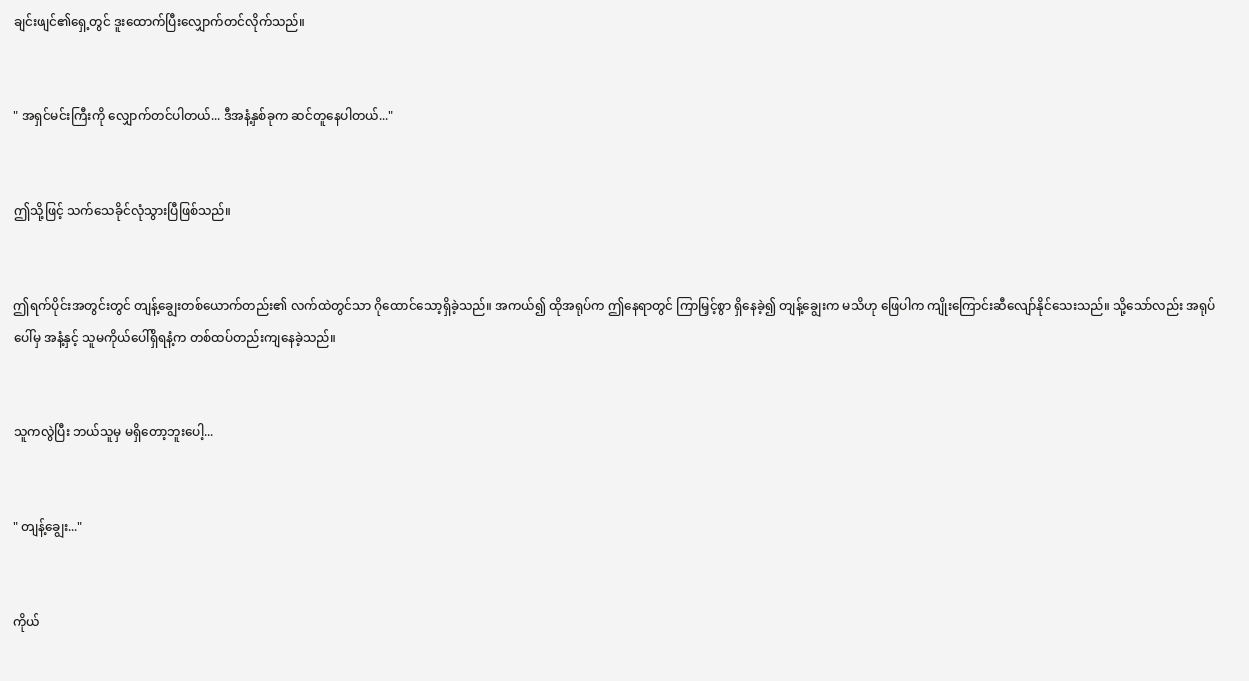ချင်းဖျင်၏ရှေ့တွင် ဒူးထောက်ပြီးလျှောက်တင်လိုက်သည်။


" အရှင်မင်းကြီးကို လျှောက်တင်ပါတယ်... ဒီအနံ့နှစ်ခုက ဆင်တူနေပါတယ်..."


ဤသို့ဖြင့် သက်သေခိုင်လုံသွားပြီဖြစ်သည်။


ဤရက်ပိုင်းအတွင်းတွင် တျန့်ချွေးတစ်ယောက်တည်း၏ လက်ထဲတွင်သာ ဂိုထောင်သော့ရှိခဲ့သည်။ အကယ်၍ ထိုအရုပ်က ဤနေရာတွင် ကြာမြှင့်စွာ ရှိနေခဲ့၍ တျန့်ချွေးက မသိဟု ဖြေပါက ကျိုးကြောင်းဆီလျော်နိုင်သေးသည်။ သို့သော်လည်း အရုပ်ပေါ်မှ အနံ့နှင့် သူမကိုယ်ပေါ်ရှိရနံ့က တစ်ထပ်တည်းကျနေခဲ့သည်။


သူကလွဲပြီး ဘယ်သူမှ မရှိတော့ဘူးပေါ့...


" တျန့်ချွေး..."


ကိုယ်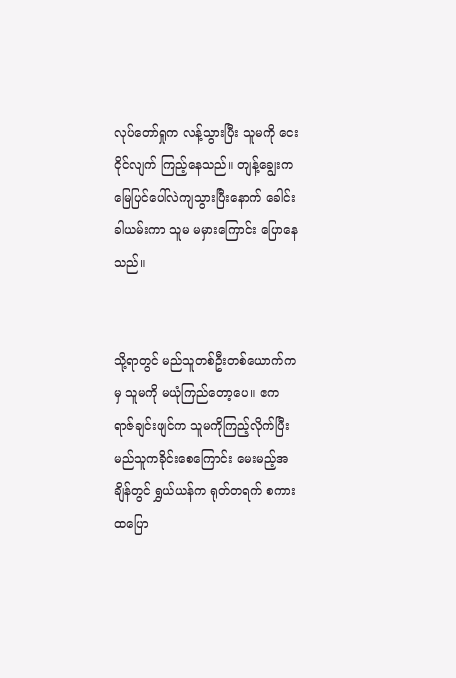လုပ်တော်ရှုက လန့်သွားပြီး သူမကို ငေးငိုင်လျက် ကြည့်နေသည်။ တျန့်ချွေးက မြေပြင်ပေါ်လဲကျသွားပြီးနောက် ခေါင်းခါယမ်းကာ သူမ မမှားကြောင်း ပြောနေသည်။


သို့ရာတွင် မည်သူတစ်ဦးတစ်ယောက်ကမှ သူမကို မယုံကြည်တော့ပေ။ ဧကရာဇ်ချင်းဖျင်က သူမကိုကြည့်လိုက်ပြီး မည်သူကခိုင်းစေကြောင်း မေးမည့်အချိန်တွင် ရွှယ်ယန်က ရုတ်တရက် စကားထပြော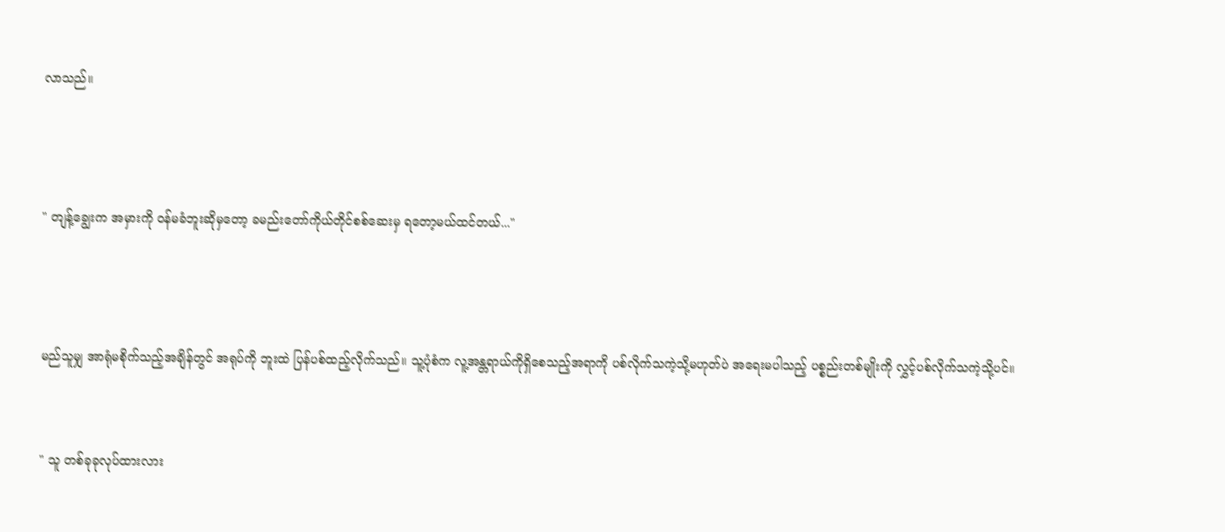လာသည်။



" တျန့်ချွေးက အမှားကို ဝန်မခံဘူးဆိုမှတော့ ခမည်းတော်ကိုယ်တိုင်စစ်ဆေးမှ ရတော့မယ်ထင်တယ်..."



မည်သူမျှ အာရုံမစိုက်သည့်အချိန်တွင် အရုပ်ကို ဘူးထဲ ပြန်ပစ်ထည့်လိုက်သည်။ သူ့ပုံစံက လူ့အန္တရာယ်ကိုရှိစေသည့်အရာကို ပစ်လိုက်သကဲ့သို့မဟုတ်ပဲ အရေးမပါသည့် ပစ္စည်းတစ်မျိုးကို လွှင့်ပစ်လိုက်သကဲ့သို့ပင်။


" သူ တစ်ခုခုလုပ်ထားလား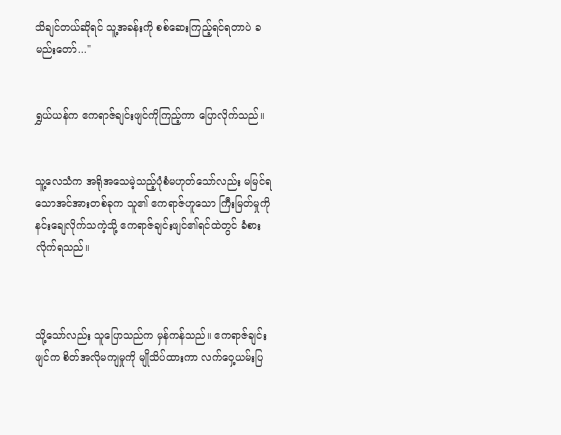သိချင်တယ်ဆိုရင် သူ့အခန်းကို စစ်ဆေးကြည့်ရင်ရတာပဲ ခမည်းတော်..."


ရွှယ်ယန်က ဧကရာဇ်ချင်းဖျင်ကိုကြည့်ကာ ပြောလိုက်သည်။


သူ့လေသံက အရိုအသေမဲ့သည့်ပုံစံမဟုတ်သော်လည်း မမြင်ရသောအင်အားတစ်ခုက သူ၏ ဧကရာဇ်ဟူသော ကြီးမြတ်မှုကို နင်းချေလိုက်သကဲ့သို့ ဧကရာဇ်ချင်းဖျင်၏ရင်ထဲတွင် ခံစားလိုက်ရသည်။



သို့သော်လည်း သူပြောသည်က မှန်ကန်သည်။ ဧကရာဇ်ချင်းဖျင်က စိတ်အလိုမကျမှုကို မျိုသိပ်ထားကာ လက်ဝှေ့ယမ်းပြ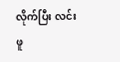လိုက်ပြီး လင်းဖူ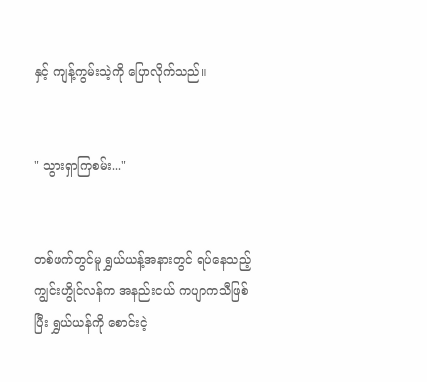နှင့် ကျန့်ကွမ်းသဲ့ကို ပြောလိုက်သည်။


" သွားရှာကြစမ်း..."


တစ်ဖက်တွင်မူ ရွှယ်ယန့်အနားတွင် ရပ်နေသည့် ကျွင်းဟွိုင်လန်က အနည်းငယ် ကပျာကသီဖြစ်ပြီး ရွှယ်ယန်ကို စောင်းငဲ့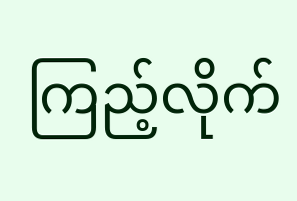ကြည့်လိုက်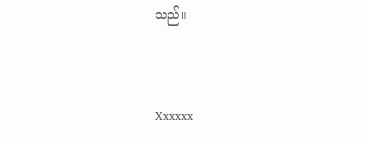သည်။


Xxxxxx